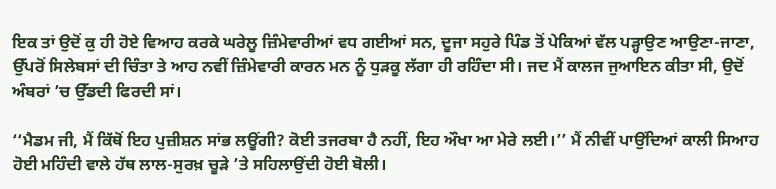ਇਕ ਤਾਂ ਉਦੋਂ ਕੁ ਹੀ ਹੋਏ ਵਿਆਹ ਕਰਕੇ ਘਰੇਲੂ ਜ਼ਿੰਮੇਵਾਰੀਆਂ ਵਧ ਗਈਆਂ ਸਨ, ਦੂਜਾ ਸਹੁਰੇ ਪਿੰਡ ਤੋਂ ਪੇਕਿਆਂ ਵੱਲ ਪੜ੍ਹਾਉਣ ਆਉਣਾ-ਜਾਣਾ, ਉੱਪਰੋਂ ਸਿਲੇਬਸਾਂ ਦੀ ਚਿੰਤਾ ਤੇ ਆਹ ਨਵੀਂ ਜ਼ਿੰਮੇਵਾਰੀ ਕਾਰਨ ਮਨ ਨੂੰ ਧੁੜਕੂ ਲੱਗਾ ਹੀ ਰਹਿੰਦਾ ਸੀ। ਜਦ ਮੈਂ ਕਾਲਜ ਜੁਆਇਨ ਕੀਤਾ ਸੀ, ਉਦੋਂ ਅੰਬਰਾਂ ’ਚ ਉੱਡਦੀ ਫਿਰਦੀ ਸਾਂ।

‘‘ਮੈਡਮ ਜੀ, ਮੈਂ ਕਿੱਥੋਂ ਇਹ ਪੁਜ਼ੀਸ਼ਨ ਸਾਂਭ ਲਊਂਗੀ? ਕੋਈ ਤਜਰਬਾ ਹੈ ਨਹੀਂ, ਇਹ ਔਖਾ ਆ ਮੇਰੇ ਲਈ।’’ ਮੈਂ ਨੀਵੀਂ ਪਾਉਂਦਿਆਂ ਕਾਲੀ ਸਿਆਹ ਹੋਈ ਮਹਿੰਦੀ ਵਾਲੇ ਹੱਥ ਲਾਲ-ਸੁਰਖ਼ ਚੂੜੇ ’ਤੇ ਸਹਿਲਾਉਂਦੀ ਹੋਈ ਬੋਲੀ।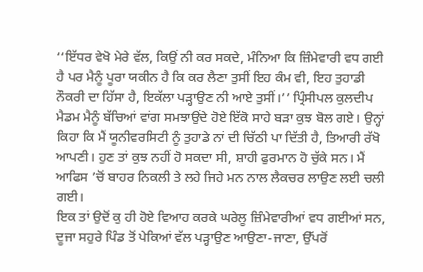‘‘ਇੱਧਰ ਵੇਖੋ ਮੇਰੇ ਵੱਲ, ਕਿਉਂ ਨੀ ਕਰ ਸਕਦੇ, ਮੰਨਿਆ ਕਿ ਜ਼ਿੰਮੇਵਾਰੀ ਵਧ ਗਈ ਹੈ ਪਰ ਮੈਨੂੰ ਪੂਰਾ ਯਕੀਨ ਹੈ ਕਿ ਕਰ ਲੈਣਾ ਤੁਸੀਂ ਇਹ ਕੰਮ ਵੀ, ਇਹ ਤੁਹਾਡੀ ਨੌਕਰੀ ਦਾ ਹਿੱਸਾ ਹੈ, ਇਕੱਲਾ ਪੜ੍ਹਾਉਣ ਨੀ ਆਏ ਤੁਸੀਂ।’’ ਪ੍ਰਿੰਸੀਪਲ ਕੁਲਦੀਪ ਮੈਡਮ ਮੈਨੂੰ ਬੱਚਿਆਂ ਵਾਂਗ ਸਮਝਾਉਂਦੇ ਹੋਏ ਇੱਕੋ ਸਾਹੇ ਬੜਾ ਕੁਝ ਬੋਲ ਗਏ। ਉਨ੍ਹਾਂ ਕਿਹਾ ਕਿ ਮੈਂ ਯੂਨੀਵਰਸਿਟੀ ਨੂੰ ਤੁਹਾਡੇ ਨਾਂ ਦੀ ਚਿੱਠੀ ਪਾ ਦਿੱਤੀ ਹੈ, ਤਿਆਰੀ ਰੱਖੋ ਆਪਣੀ। ਹੁਣ ਤਾਂ ਕੁਝ ਨਹੀਂ ਹੋ ਸਕਦਾ ਸੀ, ਸ਼ਾਹੀ ਫੁਰਮਾਨ ਹੋ ਚੁੱਕੇ ਸਨ। ਮੈਂ ਆਫਿਸ ’ਚੋਂ ਬਾਹਰ ਨਿਕਲੀ ਤੇ ਲਹੇ ਜਿਹੇ ਮਨ ਨਾਲ ਲੈਕਚਰ ਲਾਉਣ ਲਈ ਚਲੀ ਗਈ।
ਇਕ ਤਾਂ ਉਦੋਂ ਕੁ ਹੀ ਹੋਏ ਵਿਆਹ ਕਰਕੇ ਘਰੇਲੂ ਜ਼ਿੰਮੇਵਾਰੀਆਂ ਵਧ ਗਈਆਂ ਸਨ, ਦੂਜਾ ਸਹੁਰੇ ਪਿੰਡ ਤੋਂ ਪੇਕਿਆਂ ਵੱਲ ਪੜ੍ਹਾਉਣ ਆਉਣਾ-ਜਾਣਾ, ਉੱਪਰੋਂ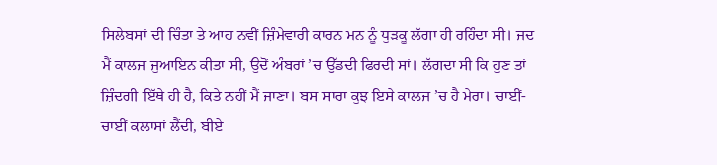ਸਿਲੇਬਸਾਂ ਦੀ ਚਿੰਤਾ ਤੇ ਆਹ ਨਵੀਂ ਜ਼ਿੰਮੇਵਾਰੀ ਕਾਰਨ ਮਨ ਨੂੰ ਧੁੜਕੂ ਲੱਗਾ ਹੀ ਰਹਿੰਦਾ ਸੀ। ਜਦ ਮੈਂ ਕਾਲਜ ਜੁਆਇਨ ਕੀਤਾ ਸੀ, ਉਦੋਂ ਅੰਬਰਾਂ ’ਚ ਉੱਡਦੀ ਫਿਰਦੀ ਸਾਂ। ਲੱਗਦਾ ਸੀ ਕਿ ਹੁਣ ਤਾਂ ਜ਼ਿੰਦਗੀ ਇੱਥੇ ਹੀ ਹੈ, ਕਿਤੇ ਨਹੀਂ ਮੈਂ ਜਾਣਾ। ਬਸ ਸਾਰਾ ਕੁਝ ਇਸੇ ਕਾਲਜ ’ਚ ਹੈ ਮੇਰਾ। ਚਾਈਂ-ਚਾਈਂ ਕਲਾਸਾਂ ਲੈਂਦੀ, ਬੀਏ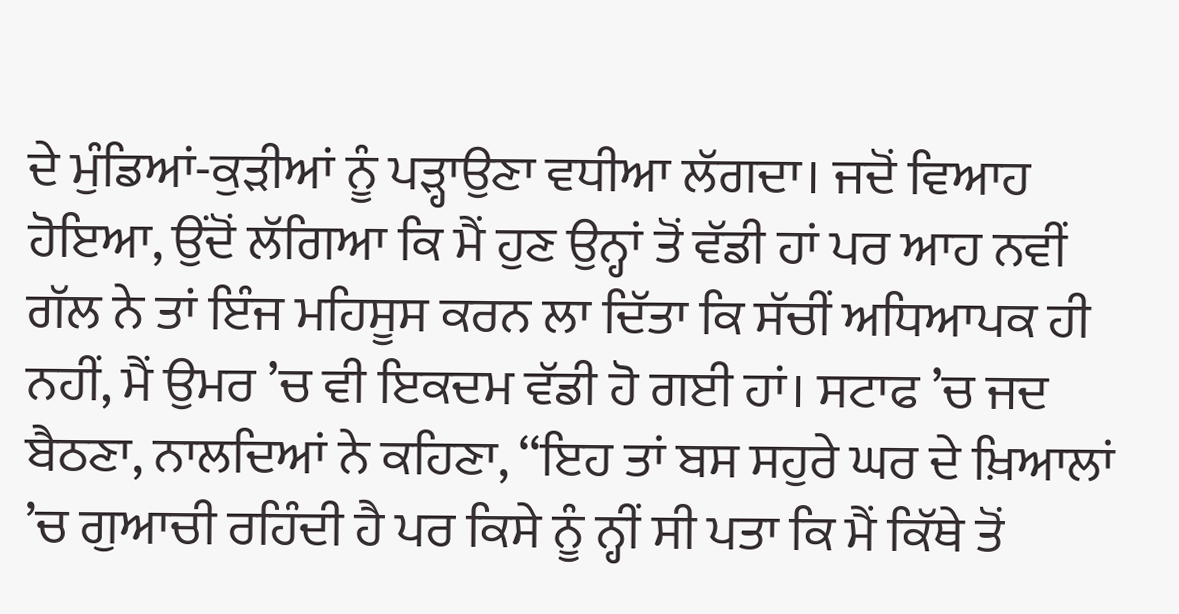ਦੇ ਮੁੰਡਿਆਂ-ਕੁੜੀਆਂ ਨੂੰ ਪੜ੍ਹਾਉਣਾ ਵਧੀਆ ਲੱਗਦਾ। ਜਦੋਂ ਵਿਆਹ ਹੋਇਆ, ਉਂਦੋਂ ਲੱਗਿਆ ਕਿ ਮੈਂ ਹੁਣ ਉਨ੍ਹਾਂ ਤੋਂ ਵੱਡੀ ਹਾਂ ਪਰ ਆਹ ਨਵੀਂ ਗੱਲ ਨੇ ਤਾਂ ਇੰਜ ਮਹਿਸੂਸ ਕਰਨ ਲਾ ਦਿੱਤਾ ਕਿ ਸੱਚੀਂ ਅਧਿਆਪਕ ਹੀ ਨਹੀਂ, ਮੈਂ ਉਮਰ ’ਚ ਵੀ ਇਕਦਮ ਵੱਡੀ ਹੋ ਗਈ ਹਾਂ। ਸਟਾਫ ’ਚ ਜਦ ਬੈਠਣਾ, ਨਾਲਦਿਆਂ ਨੇ ਕਹਿਣਾ, ‘‘ਇਹ ਤਾਂ ਬਸ ਸਹੁਰੇ ਘਰ ਦੇ ਖ਼ਿਆਲਾਂ ’ਚ ਗੁਆਚੀ ਰਹਿੰਦੀ ਹੈ ਪਰ ਕਿਸੇ ਨੂੰ ਨ੍ਹੀਂ ਸੀ ਪਤਾ ਕਿ ਮੈਂ ਕਿੱਥੇ ਤੋਂ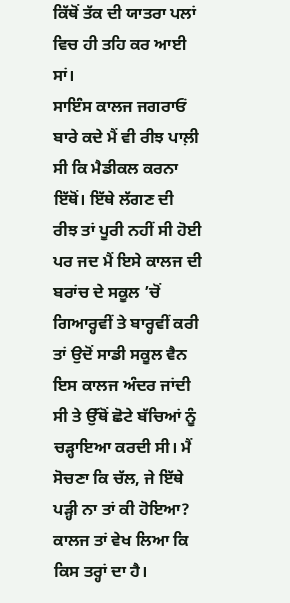ਕਿੱਥੋਂ ਤੱਕ ਦੀ ਯਾਤਰਾ ਪਲਾਂ ਵਿਚ ਹੀ ਤਹਿ ਕਰ ਆਈ ਸਾਂ।
ਸਾਇੰਸ ਕਾਲਜ ਜਗਰਾਓਂ ਬਾਰੇ ਕਦੇ ਮੈਂ ਵੀ ਰੀਝ ਪਾਲ਼ੀ ਸੀ ਕਿ ਮੈਡੀਕਲ ਕਰਨਾ ਇੱਥੋਂ। ਇੱਥੇ ਲੱਗਣ ਦੀ ਰੀਝ ਤਾਂ ਪੂਰੀ ਨਹੀਂ ਸੀ ਹੋਈ ਪਰ ਜਦ ਮੈਂ ਇਸੇ ਕਾਲਜ ਦੀ ਬਰਾਂਚ ਦੇ ਸਕੂਲ ’ਚੋਂ ਗਿਆਰ੍ਹਵੀਂ ਤੇ ਬਾਰ੍ਹਵੀਂ ਕਰੀ ਤਾਂ ਉਦੋਂ ਸਾਡੀ ਸਕੂਲ ਵੈਨ ਇਸ ਕਾਲਜ ਅੰਦਰ ਜਾਂਦੀ ਸੀ ਤੇ ਉੱਥੋਂ ਛੋਟੇ ਬੱਚਿਆਂ ਨੂੰ ਚੜ੍ਹਾਇਆ ਕਰਦੀ ਸੀ। ਮੈਂ ਸੋਚਣਾ ਕਿ ਚੱਲ, ਜੇ ਇੱਥੇ ਪੜ੍ਹੀ ਨਾ ਤਾਂ ਕੀ ਹੋਇਆ? ਕਾਲਜ ਤਾਂ ਵੇਖ ਲਿਆ ਕਿ ਕਿਸ ਤਰ੍ਹਾਂ ਦਾ ਹੈ।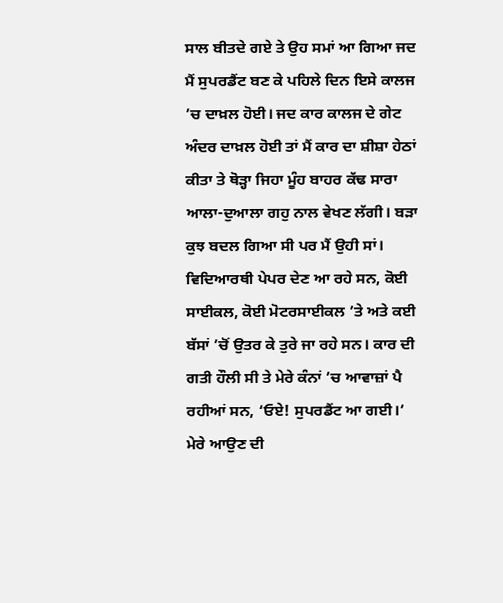ਸਾਲ ਬੀਤਦੇ ਗਏ ਤੇ ਉਹ ਸਮਾਂ ਆ ਗਿਆ ਜਦ ਮੈਂ ਸੁਪਰਡੈਂਟ ਬਣ ਕੇ ਪਹਿਲੇ ਦਿਨ ਇਸੇ ਕਾਲਜ ’ਚ ਦਾਖ਼ਲ ਹੋਈ। ਜਦ ਕਾਰ ਕਾਲਜ ਦੇ ਗੇਟ ਅੰਦਰ ਦਾਖ਼ਲ ਹੋਈ ਤਾਂ ਮੈਂ ਕਾਰ ਦਾ ਸ਼ੀਸ਼ਾ ਹੇਠਾਂ ਕੀਤਾ ਤੇ ਥੋੜ੍ਹਾ ਜਿਹਾ ਮੂੰਹ ਬਾਹਰ ਕੱਢ ਸਾਰਾ ਆਲਾ-ਦੁਆਲਾ ਗਹੁ ਨਾਲ ਵੇਖਣ ਲੱਗੀ। ਬੜਾ ਕੁਝ ਬਦਲ ਗਿਆ ਸੀ ਪਰ ਮੈਂ ਉਹੀ ਸਾਂ। ਵਿਦਿਆਰਥੀ ਪੇਪਰ ਦੇਣ ਆ ਰਹੇ ਸਨ, ਕੋਈ ਸਾਈਕਲ, ਕੋਈ ਮੋਟਰਸਾਈਕਲ ’ਤੇ ਅਤੇ ਕਈ ਬੱਸਾਂ ’ਚੋਂ ਉਤਰ ਕੇ ਤੁਰੇ ਜਾ ਰਹੇ ਸਨ। ਕਾਰ ਦੀ ਗਤੀ ਹੌਲੀ ਸੀ ਤੇ ਮੇਰੇ ਕੰਨਾਂ ’ਚ ਆਵਾਜ਼ਾਂ ਪੈ ਰਹੀਆਂ ਸਨ, ‘ਓਏ! ਸੁਪਰਡੈਂਟ ਆ ਗਈ।’ ਮੇਰੇ ਆਉਣ ਦੀ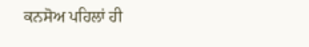ਕਨਸੋਅ ਪਹਿਲਾਂ ਹੀ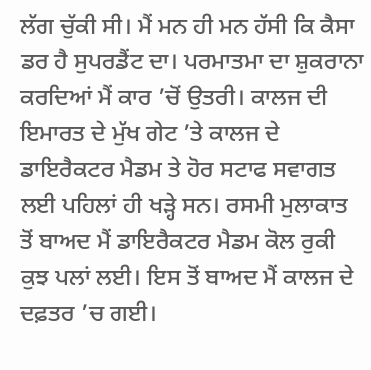ਲੱਗ ਚੁੱਕੀ ਸੀ। ਮੈਂ ਮਨ ਹੀ ਮਨ ਹੱਸੀ ਕਿ ਕੈਸਾ ਡਰ ਹੈ ਸੁਪਰਡੈਂਟ ਦਾ। ਪਰਮਾਤਮਾ ਦਾ ਸ਼ੁਕਰਾਨਾ ਕਰਦਿਆਂ ਮੈਂ ਕਾਰ ’ਚੋਂ ਉਤਰੀ। ਕਾਲਜ ਦੀ ਇਮਾਰਤ ਦੇ ਮੁੱਖ ਗੇਟ ’ਤੇ ਕਾਲਜ ਦੇ ਡਾਇਰੈਕਟਰ ਮੈਡਮ ਤੇ ਹੋਰ ਸਟਾਫ ਸਵਾਗਤ ਲਈ ਪਹਿਲਾਂ ਹੀ ਖੜ੍ਹੇ ਸਨ। ਰਸਮੀ ਮੁਲਾਕਾਤ ਤੋਂ ਬਾਅਦ ਮੈਂ ਡਾਇਰੈਕਟਰ ਮੈਡਮ ਕੋਲ ਰੁਕੀ ਕੁਝ ਪਲਾਂ ਲਈ। ਇਸ ਤੋਂ ਬਾਅਦ ਮੈਂ ਕਾਲਜ ਦੇ ਦਫ਼ਤਰ ’ਚ ਗਈ।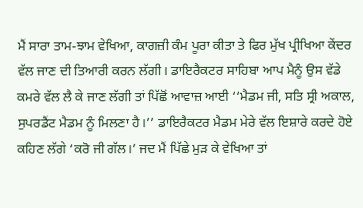ਮੈਂ ਸਾਰਾ ਤਾਮ-ਝਾਮ ਵੇਖਿਆ, ਕਾਗਜ਼ੀ ਕੰਮ ਪੂਰਾ ਕੀਤਾ ਤੇ ਫਿਰ ਮੁੱਖ ਪ੍ਰੀਖਿਆ ਕੇਂਦਰ ਵੱਲ ਜਾਣ ਦੀ ਤਿਆਰੀ ਕਰਨ ਲੱਗੀ। ਡਾਇਰੈਕਟਰ ਸਾਹਿਬਾ ਆਪ ਮੈਨੂੰ ਉਸ ਵੱਡੇ ਕਮਰੇ ਵੱਲ ਲੈ ਕੇ ਜਾਣ ਲੱਗੀ ਤਾਂ ਪਿੱਛੋਂ ਆਵਾਜ਼ ਆਈ ‘‘ਮੈਡਮ ਜੀ, ਸਤਿ ਸ੍ਰੀ ਅਕਾਲ, ਸੁਪਰਡੈਂਟ ਮੈਡਮ ਨੂੰ ਮਿਲਣਾ ਹੈ।’’ ਡਾਇਰੈਕਟਰ ਮੈਡਮ ਮੇਰੇ ਵੱਲ ਇਸ਼ਾਰੇ ਕਰਦੇ ਹੋਏ ਕਹਿਣ ਲੱਗੇ ‘ਕਰੋ ਜੀ ਗੱਲ।’ ਜਦ ਮੈਂ ਪਿੱਛੇ ਮੁੜ ਕੇ ਵੇਖਿਆ ਤਾਂ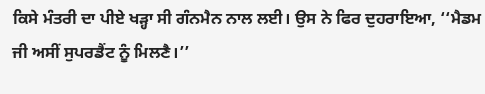ਕਿਸੇ ਮੰਤਰੀ ਦਾ ਪੀਏ ਖੜ੍ਹਾ ਸੀ ਗੰਨਮੈਨ ਨਾਲ ਲਈ। ਉਸ ਨੇ ਫਿਰ ਦੁਹਰਾਇਆ, ‘‘ਮੈਡਮ ਜੀ ਅਸੀਂ ਸੁਪਰਡੈਂਟ ਨੂੰ ਮਿਲਣੈ।’’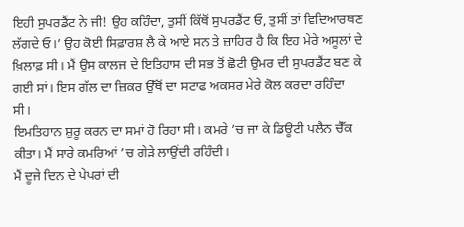ਇਹੀ ਸੁਪਰਡੈਂਟ ਨੇ ਜੀ! ਉਹ ਕਹਿੰਦਾ, ਤੁਸੀਂ ਕਿੱਥੋਂ ਸੁਪਰਡੈਂਟ ਓ, ਤੁਸੀਂ ਤਾਂ ਵਿਦਿਆਰਥਣ ਲੱਗਦੇ ਓ।’ ਉਹ ਕੋਈ ਸਿਫ਼ਾਰਸ਼ ਲੈ ਕੇ ਆਏ ਸਨ ਤੇ ਜ਼ਾਹਿਰ ਹੈ ਕਿ ਇਹ ਮੇਰੇ ਅਸੂਲਾਂ ਦੇ ਖ਼ਿਲਾਫ਼ ਸੀ। ਮੈਂ ਉਸ ਕਾਲਜ ਦੇ ਇਤਿਹਾਸ ਦੀ ਸਭ ਤੋਂ ਛੋਟੀ ਉਮਰ ਦੀ ਸੁਪਰਡੈਂਟ ਬਣ ਕੇ ਗਈ ਸਾਂ। ਇਸ ਗੱਲ ਦਾ ਜ਼ਿਕਰ ਉੱਥੋਂ ਦਾ ਸਟਾਫ ਅਕਸਰ ਮੇਰੇ ਕੋਲ ਕਰਦਾ ਰਹਿੰਦਾ ਸੀ।
ਇਮਤਿਹਾਨ ਸ਼ੁਰੂ ਕਰਨ ਦਾ ਸਮਾਂ ਹੋ ਰਿਹਾ ਸੀ। ਕਮਰੇ ’ਚ ਜਾ ਕੇ ਡਿਊਟੀ ਪਲੈਨ ਚੈੱਕ ਕੀਤਾ। ਮੈਂ ਸਾਰੇ ਕਮਰਿਆਂ ’ਚ ਗੇੜੇ ਲਾਉਂਦੀ ਰਹਿੰਦੀ।
ਮੈਂ ਦੂਜੇ ਦਿਨ ਦੇ ਪੇਪਰਾਂ ਦੀ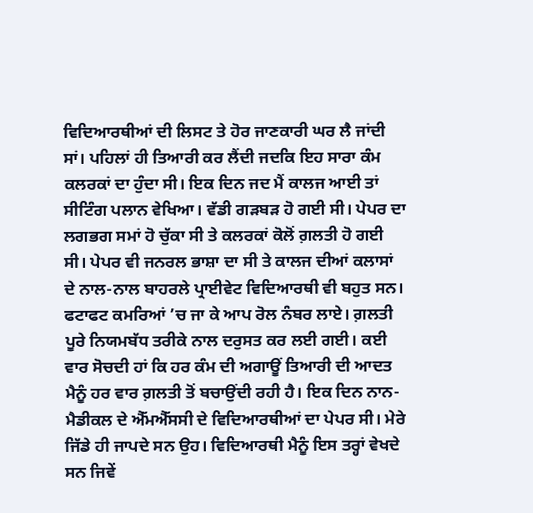ਵਿਦਿਆਰਥੀਆਂ ਦੀ ਲਿਸਟ ਤੇ ਹੋਰ ਜਾਣਕਾਰੀ ਘਰ ਲੈ ਜਾਂਦੀ ਸਾਂ। ਪਹਿਲਾਂ ਹੀ ਤਿਆਰੀ ਕਰ ਲੈਂਦੀ ਜਦਕਿ ਇਹ ਸਾਰਾ ਕੰਮ ਕਲਰਕਾਂ ਦਾ ਹੁੰਦਾ ਸੀ। ਇਕ ਦਿਨ ਜਦ ਮੈਂ ਕਾਲਜ ਆਈ ਤਾਂ ਸੀਟਿੰਗ ਪਲਾਨ ਵੇਖਿਆ। ਵੱਡੀ ਗੜਬੜ ਹੋ ਗਈ ਸੀ। ਪੇਪਰ ਦਾ ਲਗਭਗ ਸਮਾਂ ਹੋ ਚੁੱਕਾ ਸੀ ਤੇ ਕਲਰਕਾਂ ਕੋਲੋਂ ਗ਼ਲਤੀ ਹੋ ਗਈ ਸੀ। ਪੇਪਰ ਵੀ ਜਨਰਲ ਭਾਸ਼ਾ ਦਾ ਸੀ ਤੇ ਕਾਲਜ ਦੀਆਂ ਕਲਾਸਾਂ ਦੇ ਨਾਲ-ਨਾਲ ਬਾਹਰਲੇ ਪ੍ਰਾਈਵੇਟ ਵਿਦਿਆਰਥੀ ਵੀ ਬਹੁਤ ਸਨ। ਫਟਾਫਟ ਕਮਰਿਆਂ ’ਚ ਜਾ ਕੇ ਆਪ ਰੋਲ ਨੰਬਰ ਲਾਏ। ਗ਼ਲਤੀ ਪੂਰੇ ਨਿਯਮਬੱਧ ਤਰੀਕੇ ਨਾਲ ਦਰੁਸਤ ਕਰ ਲਈ ਗਈ। ਕਈ ਵਾਰ ਸੋਚਦੀ ਹਾਂ ਕਿ ਹਰ ਕੰਮ ਦੀ ਅਗਾਊਂ ਤਿਆਰੀ ਦੀ ਆਦਤ ਮੈਨੂੰ ਹਰ ਵਾਰ ਗ਼ਲਤੀ ਤੋਂ ਬਚਾਉਂਦੀ ਰਹੀ ਹੈ। ਇਕ ਦਿਨ ਨਾਨ-ਮੈਡੀਕਲ ਦੇ ਐੱਮਐੱਸਸੀ ਦੇ ਵਿਦਿਆਰਥੀਆਂ ਦਾ ਪੇਪਰ ਸੀ। ਮੇਰੇ ਜਿੱਡੇ ਹੀ ਜਾਪਦੇ ਸਨ ਉਹ। ਵਿਦਿਆਰਥੀ ਮੈਨੂੰ ਇਸ ਤਰ੍ਹਾਂ ਵੇਖਦੇ ਸਨ ਜਿਵੇਂ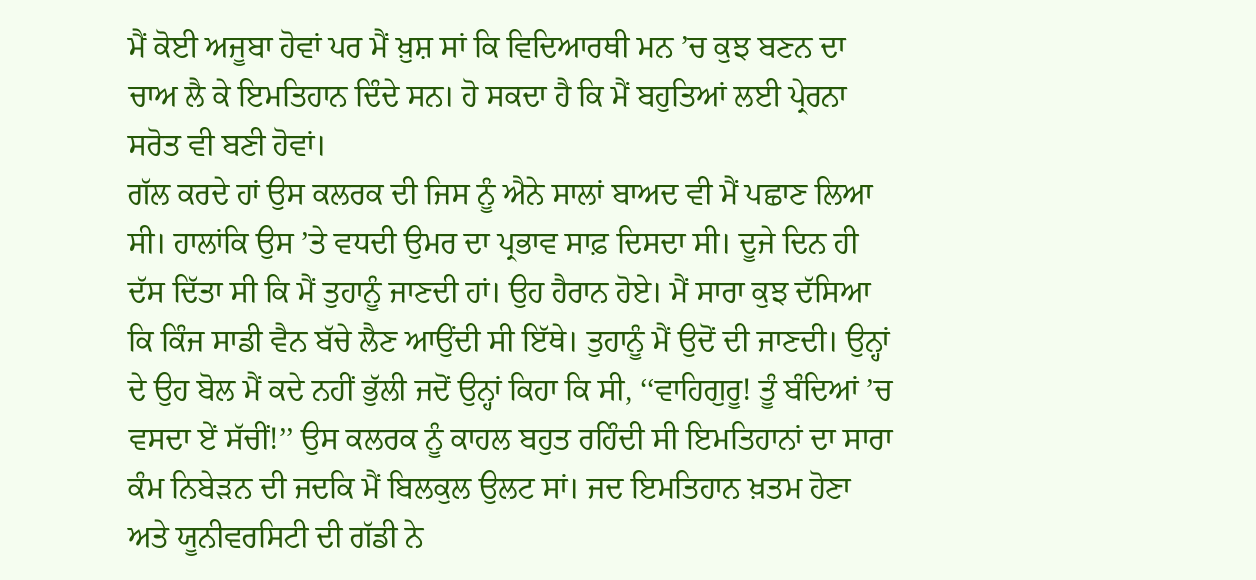ਮੈਂ ਕੋਈ ਅਜੂਬਾ ਹੋਵਾਂ ਪਰ ਮੈਂ ਖ਼ੁਸ਼ ਸਾਂ ਕਿ ਵਿਦਿਆਰਥੀ ਮਨ ’ਚ ਕੁਝ ਬਣਨ ਦਾ ਚਾਅ ਲੈ ਕੇ ਇਮਤਿਹਾਨ ਦਿੰਦੇ ਸਨ। ਹੋ ਸਕਦਾ ਹੈ ਕਿ ਮੈਂ ਬਹੁਤਿਆਂ ਲਈ ਪ੍ਰੇਰਨਾ ਸਰੋਤ ਵੀ ਬਣੀ ਹੋਵਾਂ।
ਗੱਲ ਕਰਦੇ ਹਾਂ ਉਸ ਕਲਰਕ ਦੀ ਜਿਸ ਨੂੰ ਐਨੇ ਸਾਲਾਂ ਬਾਅਦ ਵੀ ਮੈਂ ਪਛਾਣ ਲਿਆ ਸੀ। ਹਾਲਾਂਕਿ ਉਸ ’ਤੇ ਵਧਦੀ ਉਮਰ ਦਾ ਪ੍ਰਭਾਵ ਸਾਫ਼ ਦਿਸਦਾ ਸੀ। ਦੂਜੇ ਦਿਨ ਹੀ ਦੱਸ ਦਿੱਤਾ ਸੀ ਕਿ ਮੈਂ ਤੁਹਾਨੂੰ ਜਾਣਦੀ ਹਾਂ। ਉਹ ਹੈਰਾਨ ਹੋਏ। ਮੈਂ ਸਾਰਾ ਕੁਝ ਦੱਸਿਆ ਕਿ ਕਿੰਜ ਸਾਡੀ ਵੈਨ ਬੱਚੇ ਲੈਣ ਆਉਂਦੀ ਸੀ ਇੱਥੇ। ਤੁਹਾਨੂੰ ਮੈਂ ਉਦੋਂ ਦੀ ਜਾਣਦੀ। ਉਨ੍ਹਾਂ ਦੇ ਉਹ ਬੋਲ ਮੈਂ ਕਦੇ ਨਹੀਂ ਭੁੱਲੀ ਜਦੋਂ ਉਨ੍ਹਾਂ ਕਿਹਾ ਕਿ ਸੀ, ‘‘ਵਾਹਿਗੁਰੂ! ਤੂੰ ਬੰਦਿਆਂ ’ਚ ਵਸਦਾ ਏਂ ਸੱਚੀਂ!’’ ਉਸ ਕਲਰਕ ਨੂੰ ਕਾਹਲ ਬਹੁਤ ਰਹਿੰਦੀ ਸੀ ਇਮਤਿਹਾਨਾਂ ਦਾ ਸਾਰਾ ਕੰਮ ਨਿਬੇੜਨ ਦੀ ਜਦਕਿ ਮੈਂ ਬਿਲਕੁਲ ਉਲਟ ਸਾਂ। ਜਦ ਇਮਤਿਹਾਨ ਖ਼ਤਮ ਹੋਣਾ ਅਤੇ ਯੂਨੀਵਰਸਿਟੀ ਦੀ ਗੱਡੀ ਨੇ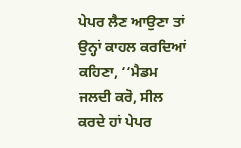ਪੇਪਰ ਲੈਣ ਆਉਣਾ ਤਾਂ ਉਨ੍ਹਾਂ ਕਾਹਲ ਕਰਦਿਆਂ ਕਹਿਣਾ, ‘‘ਮੈਡਮ ਜਲਦੀ ਕਰੋ, ਸੀਲ ਕਰਦੇ ਹਾਂ ਪੇਪਰ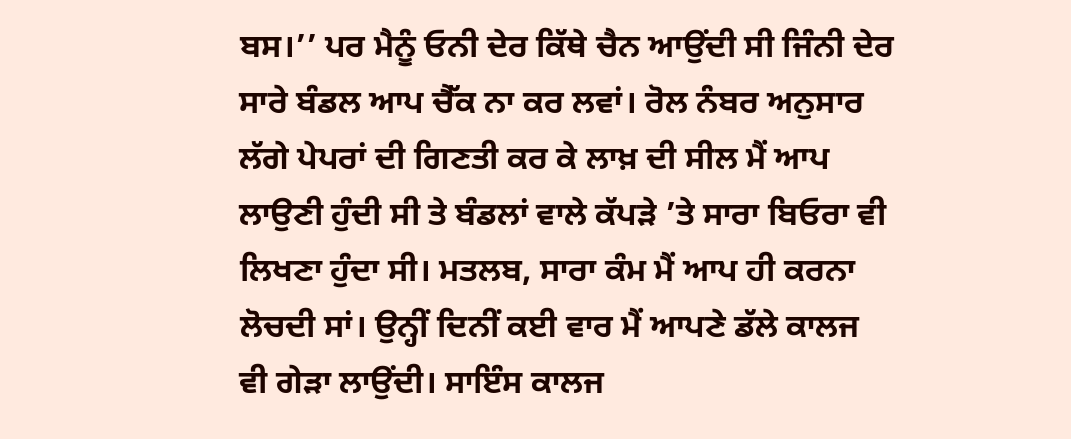ਬਸ।’’ ਪਰ ਮੈਨੂੰ ਓਨੀ ਦੇਰ ਕਿੱਥੇ ਚੈਨ ਆਉਂਦੀ ਸੀ ਜਿੰਨੀ ਦੇਰ ਸਾਰੇ ਬੰਡਲ ਆਪ ਚੈੱਕ ਨਾ ਕਰ ਲਵਾਂ। ਰੋਲ ਨੰਬਰ ਅਨੁਸਾਰ ਲੱਗੇ ਪੇਪਰਾਂ ਦੀ ਗਿਣਤੀ ਕਰ ਕੇ ਲਾਖ਼ ਦੀ ਸੀਲ ਮੈਂ ਆਪ ਲਾਉਣੀ ਹੁੰਦੀ ਸੀ ਤੇ ਬੰਡਲਾਂ ਵਾਲੇ ਕੱਪੜੇ ’ਤੇ ਸਾਰਾ ਬਿਓਰਾ ਵੀ ਲਿਖਣਾ ਹੁੰਦਾ ਸੀ। ਮਤਲਬ, ਸਾਰਾ ਕੰਮ ਮੈਂ ਆਪ ਹੀ ਕਰਨਾ ਲੋਚਦੀ ਸਾਂ। ਉਨ੍ਹੀਂ ਦਿਨੀਂ ਕਈ ਵਾਰ ਮੈਂ ਆਪਣੇ ਡੱਲੇ ਕਾਲਜ ਵੀ ਗੇੜਾ ਲਾਉਂਦੀ। ਸਾਇੰਸ ਕਾਲਜ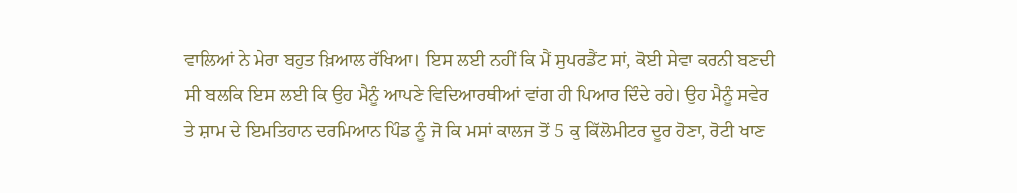ਵਾਲਿਆਂ ਨੇ ਮੇਰਾ ਬਹੁਤ ਖ਼ਿਆਲ ਰੱਖਿਆ। ਇਸ ਲਈ ਨਹੀਂ ਕਿ ਮੈਂ ਸੁਪਰਡੈਂਟ ਸਾਂ, ਕੋਈ ਸੇਵਾ ਕਰਨੀ ਬਣਦੀ ਸੀ ਬਲਕਿ ਇਸ ਲਈ ਕਿ ਉਹ ਮੈਨੂੰ ਆਪਣੇ ਵਿਦਿਆਰਥੀਆਂ ਵਾਂਗ ਹੀ ਪਿਆਰ ਦਿੰਦੇ ਰਹੇ। ਉਹ ਮੈਨੂੰ ਸਵੇਰ ਤੇ ਸ਼ਾਮ ਦੇ ਇਮਤਿਹਾਨ ਦਰਮਿਆਨ ਪਿੰਡ ਨੂੰ ਜੋ ਕਿ ਮਸਾਂ ਕਾਲਜ ਤੋਂ 5 ਕੁ ਕਿੱਲੋਮੀਟਰ ਦੂਰ ਹੋਣਾ, ਰੋਟੀ ਖਾਣ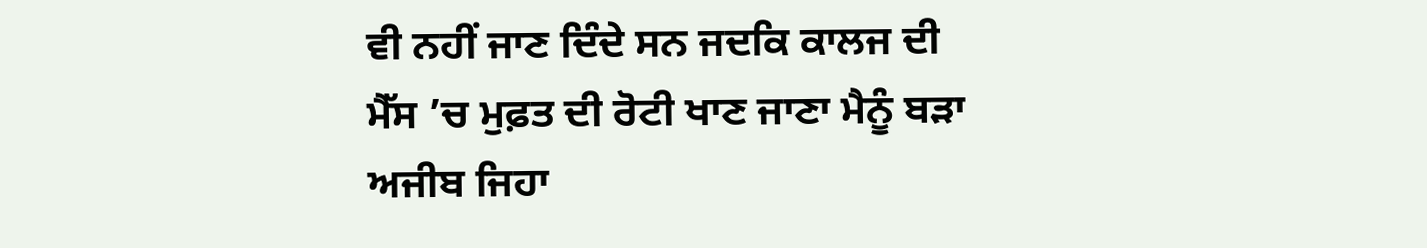ਵੀ ਨਹੀਂ ਜਾਣ ਦਿੰਦੇ ਸਨ ਜਦਕਿ ਕਾਲਜ ਦੀ ਮੈੱਸ ’ਚ ਮੁਫ਼ਤ ਦੀ ਰੋਟੀ ਖਾਣ ਜਾਣਾ ਮੈਨੂੰ ਬੜਾ ਅਜੀਬ ਜਿਹਾ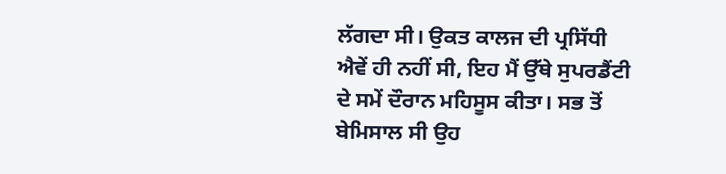ਲੱਗਦਾ ਸੀ। ਉਕਤ ਕਾਲਜ ਦੀ ਪ੍ਰਸਿੱਧੀ ਐਵੇਂ ਹੀ ਨਹੀਂ ਸੀ, ਇਹ ਮੈਂ ਉੱਥੇ ਸੁਪਰਡੈਂਟੀ ਦੇ ਸਮੇਂ ਦੌਰਾਨ ਮਹਿਸੂਸ ਕੀਤਾ। ਸਭ ਤੋਂ ਬੇਮਿਸਾਲ ਸੀ ਉਹ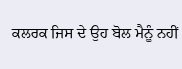ਕਲਰਕ ਜਿਸ ਦੇ ਉਹ ਬੋਲ ਮੈਨੂੰ ਨਹੀਂ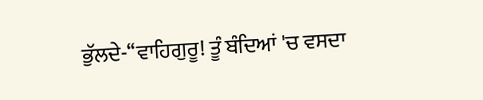ਭੁੱਲਦੇ-‘‘ਵਾਹਿਗੁਰੂ! ਤੂੰ ਬੰਦਿਆਂ 'ਚ ਵਸਦਾ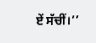ਏਂ ਸੱਚੀਂ।’’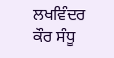ਲਖਵਿੰਦਰ ਕੌਰ ਸੰਧੂ